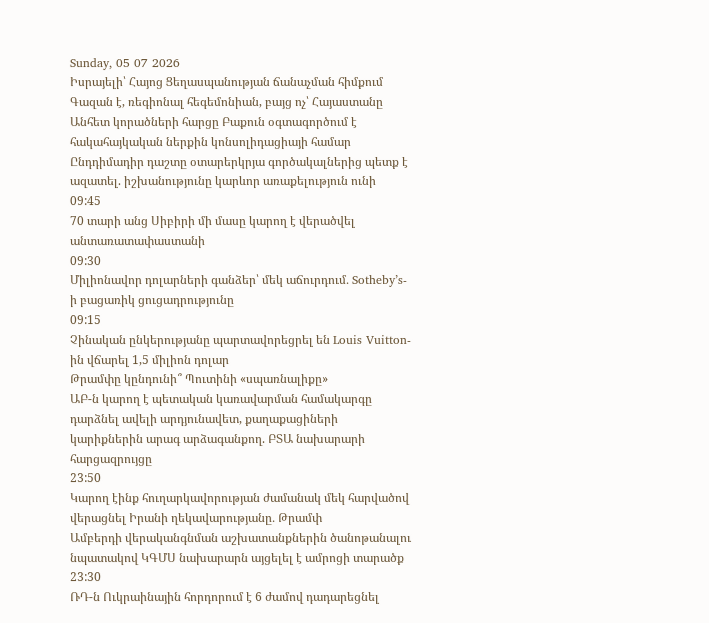Sunday, 05 07 2026
Իսրայելի՝ Հայոց Ցեղասպանության ճանաչման հիմքում Գազան է, ռեգիոնալ հեգեմոնիան, բայց ոչ՝ Հայաստանը
Անհետ կորածների հարցը Բաքուն օգտագործում է հակահայկական ներքին կոնսոլիդացիայի համար
Ընդդիմադիր դաշտը օտարերկրյա գործակալներից պետք է ազատել. իշխանությունը կարևոր առաքելություն ունի
09:45
70 տարի անց Սիբիրի մի մասը կարող է վերածվել անտառատափաստանի
09:30
Միլիոնավոր դոլարների գանձեր՝ մեկ աճուրդում․ Sotheby’s-ի բացառիկ ցուցադրությունը
09:15
Չինական ընկերությանը պարտավորեցրել են Louis Vuitton-ին վճարել 1,5 միլիոն դոլար
Թրամփը կընդունի՞ Պուտինի «սպառնալիքը»
ԱԲ-ն կարող է պետական կառավարման համակարգը դարձնել ավելի արդյունավետ, քաղաքացիների կարիքներին արագ արձագանքող. ԲՏԱ նախարարի հարցազրույցը
23:50
Կարող էինք հուղարկավորության ժամանակ մեկ հարվածով վերացնել Իրանի ղեկավարությանը․ Թրամփ
Ամբերդի վերականգնման աշխատանքներին ծանոթանալու նպատակով ԿԳՄՍ նախարարն այցելել է ամրոցի տարածք
23:30
ՌԴ-ն Ուկրաինային հորդորում է 6 ժամով դադարեցնել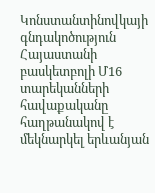Կոնստանտինովկայի գնդակոծություն
Հայաստանի բասկետբոլի Մ16 տարեկանների հավաքականը հաղթանակով է մեկնարկել երևանյան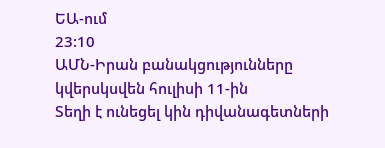ԵԱ-ում
23:10
ԱՄՆ-Իրան բանակցությունները կվերսկսվեն հուլիսի 11-ին
Տեղի է ունեցել կին դիվանագետների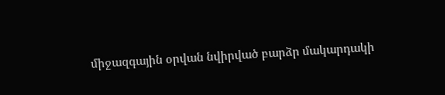միջազգային օրվան նվիրված բարձր մակարդակի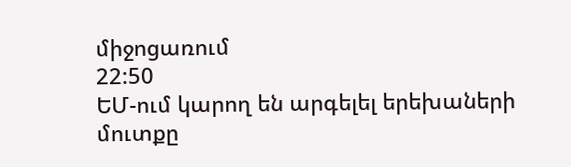միջոցառում
22:50
ԵՄ-ում կարող են արգելել երեխաների մուտքը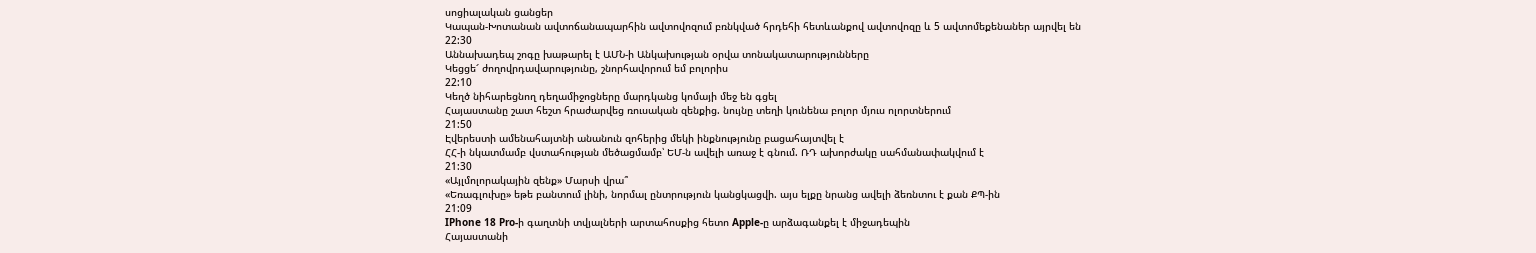սոցիալական ցանցեր
Կապան-Խոտանան ավտոճանապարհին ավտովոզում բռնկված հրդեհի հետևանքով ավտովոզը և 5 ավտոմեքենաներ այրվել են
22:30
Աննախադեպ շոգը խաթարել է ԱՄՆ-ի Անկախության օրվա տոնակատարությունները
Կեցցե՜ ժողովրդավարությունը, շնորհավորում եմ բոլորիս
22:10
Կեղծ նիհարեցնող դեղամիջոցները մարդկանց կոմայի մեջ են գցել
Հայաստանը շատ հեշտ հրաժարվեց ռուսական զենքից. նույնը տեղի կունենա բոլոր մյուս ոլորտներում
21:50
Էվերեստի ամենահայտնի անանուն զոհերից մեկի ինքնությունը բացահայտվել է
ՀՀ-ի նկատմամբ վստահության մեծացմամբ՝ ԵՄ-ն ավելի առաջ է գնում. ՌԴ ախորժակը սահմանափակվում է
21:30
«Այլմոլորակային զենք» Մարսի վրա՞
«Եռագլուխը» եթե բանտում լինի, նորմալ ընտրություն կանցկացվի. այս ելքը նրանց ավելի ձեռնտու է քան ՔՊ-ին
21:09
IPhone 18 Pro-ի գաղտնի տվյալների արտահոսքից հետո Apple-ը արձագանքել է միջադեպին
Հայաստանի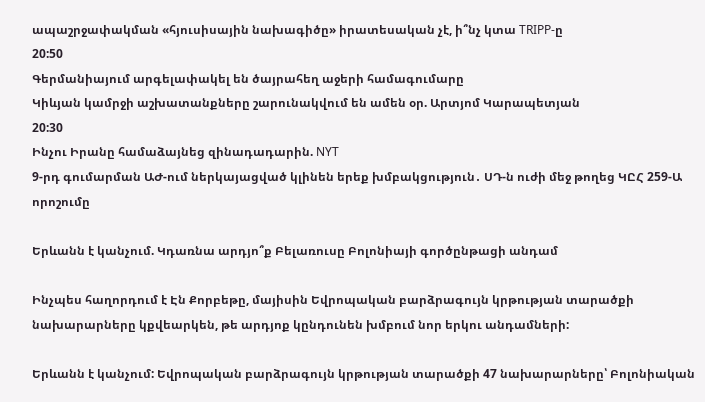ապաշրջափակման «հյուսիսային նախագիծը» իրատեսական չէ, ի՞նչ կտա TRIPP-ը
20:50
Գերմանիայում արգելափակել են ծայրահեղ աջերի համագումարը
Կիևյան կամրջի աշխատանքները շարունակվում են ամեն օր. Արտյոմ Կարապետյան
20:30
Ինչու Իրանը համաձայնեց զինադադարին. NYT
9-րդ գումարման ԱԺ-ում ներկայացված կլինեն երեք խմբակցություն․ ՍԴ-ն ուժի մեջ թողեց ԿԸՀ 259-Ա որոշումը

Երևանն է կանչում. Կդառնա արդյո՞ք Բելառուսը Բոլոնիայի գործընթացի անդամ

Ինչպես հաղորդում է Էն Քորբեթը, մայիսին Եվրոպական բարձրագույն կրթության տարածքի նախարարները կքվեարկեն, թե արդյոք կընդունեն խմբում նոր երկու անդամների:

Երևանն է կանչում: Եվրոպական բարձրագույն կրթության տարածքի 47 նախարարները՝ Բոլոնիական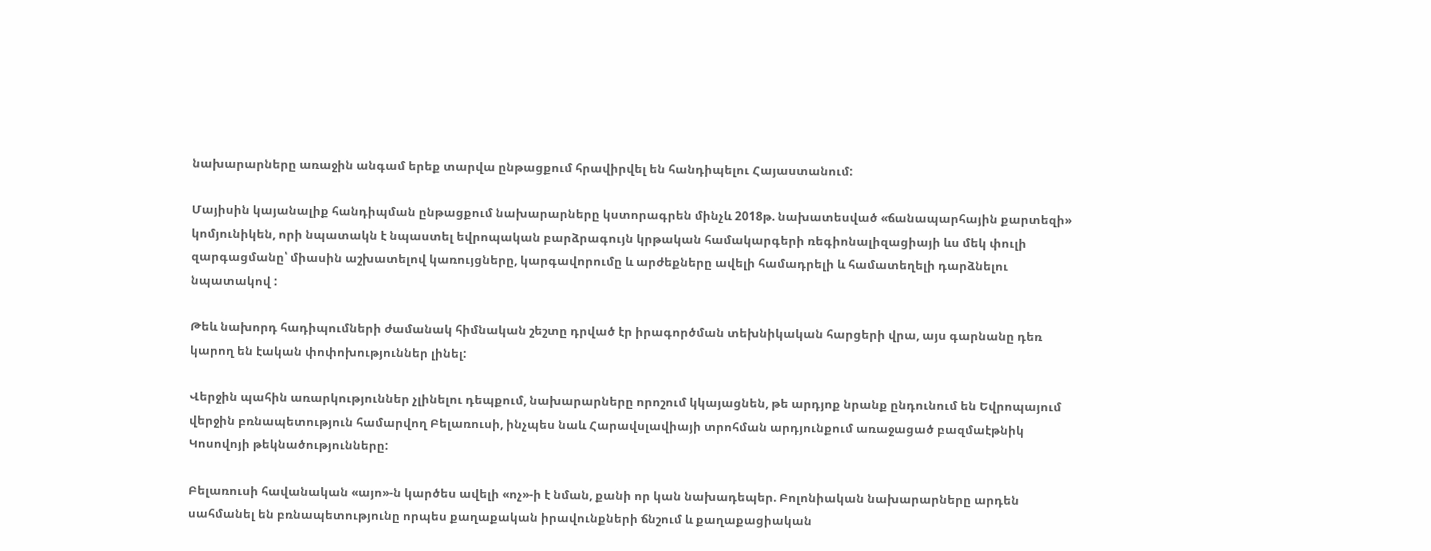նախարարները առաջին անգամ երեք տարվա ընթացքում հրավիրվել են հանդիպելու Հայաստանում:

Մայիսին կայանալիք հանդիպման ընթացքում նախարարները կստորագրեն մինչև 2018թ. նախատեսված «ճանապարհային քարտեզի» կոմյունիկեն, որի նպատակն է նպաստել եվրոպական բարձրագույն կրթական համակարգերի ռեգիոնալիզացիայի ևս մեկ փուլի զարգացմանը՝ միասին աշխատելով կառույցները, կարգավորումը և արժեքները ավելի համադրելի և համատեղելի դարձնելու նպատակով :

Թեև նախորդ հադիպումների ժամանակ հիմնական շեշտը դրված էր իրագործման տեխնիկական հարցերի վրա, այս գարնանը դեռ կարող են էական փոփոխություններ լինել:

Վերջին պահին առարկություններ չլինելու դեպքում, նախարարները որոշում կկայացնեն, թե արդյոք նրանք ընդունում են Եվրոպայում վերջին բռնապետություն համարվող Բելառուսի, ինչպես նաև Հարավսլավիայի տրոհման արդյունքում առաջացած բազմաէթնիկ Կոսովոյի թեկնածությունները:

Բելառուսի հավանական «այո»-ն կարծես ավելի «ոչ»-ի է նման, քանի որ կան նախադեպեր. Բոլոնիական նախարարները արդեն սահմանել են բռնապետությունը որպես քաղաքական իրավունքների ճնշում և քաղաքացիական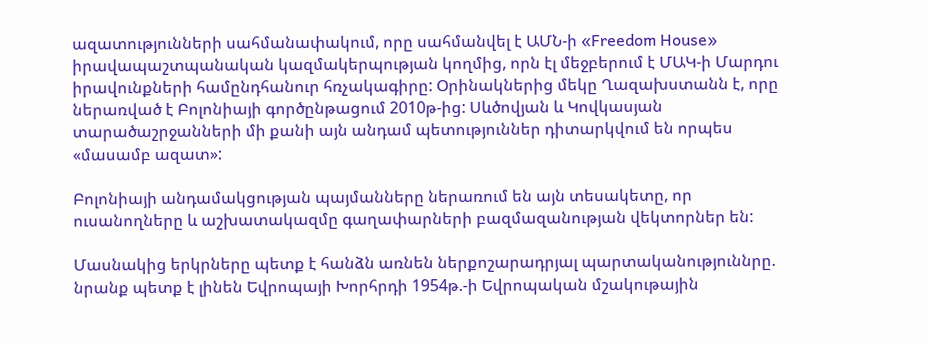ազատությունների սահմանափակում, որը սահմանվել է ԱՄՆ-ի «Freedom House» իրավապաշտպանական կազմակերպության կողմից, որն էլ մեջբերում է ՄԱԿ-ի Մարդու իրավունքների համընդհանուր հռչակագիրը: Օրինակներից մեկը Ղազախստանն է, որը ներառված է Բոլոնիայի գործընթացում 2010թ-ից: Սևծովյան և Կովկասյան տարածաշրջանների մի քանի այն անդամ պետություններ դիտարկվում են որպես «մասամբ ազատ»:

Բոլոնիայի անդամակցության պայմանները ներառում են այն տեսակետը, որ ուսանողները և աշխատակազմը գաղափարների բազմազանության վեկտորներ են:

Մասնակից երկրները պետք է հանձն առնեն ներքոշարադրյալ պարտականություննրը. նրանք պետք է լինեն Եվրոպայի Խորհրդի 1954թ.-ի Եվրոպական մշակութային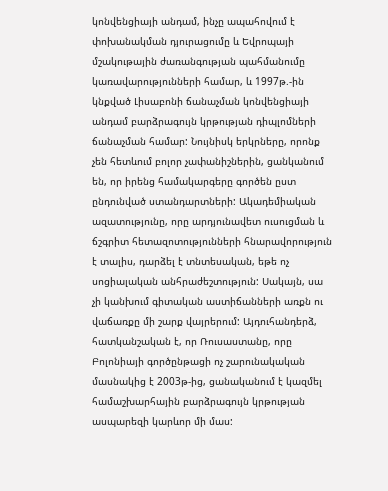կոնվենցիայի անդամ, ինչը ապահովում է փոխանակման դյուրացումը և Եվրոպայի մշակութային ժառանգության պահմանումը կառավարությունների համար, և 1997թ.-ին կնքված Լիսաբոնի ճանաչման կոնվենցիայի անդամ բարձրագույն կրթության դիպլոմների ճանաչման համար: Նույնիսկ երկրները, որոնք չեն հետևում բոլոր չափանիշներին, ցանկանում են, որ իրենց համակարգերը գործեն ըստ ընդունված ստանդարտների: Ակադեմիական ազատությունը, որը արդյունավետ ուսուցման և ճշգրիտ հետազոտությունների հնարավորություն է տալիս, դարձել է տնտեսական, եթե ոչ սոցիալական անհրաժեշտություն: Սակայն, սա չի կանխում գիտական աստիճանների առքն ու վաճառքը մի շարք վայրերում: Այդուհանդերձ, հատկանշական է, որ Ռուսաստանը, որը Բոլոնիայի գործընթացի ոչ շարունակական մասնակից է 2003թ-ից, ցանականում է կազմել համաշխարհային բարձրագույն կրթության ասպարեզի կարևոր մի մաս: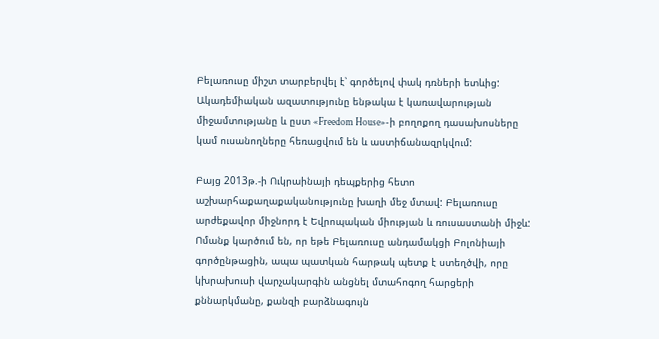Բելառուսը միշտ տարբերվել է՝ գործելով փակ դռների ետևից: Ակադեմիական ազատությունը ենթակա է կառավարության միջամտությանը և ըստ «Freedom House»-ի բողոքող դասախոսները կամ ուսանողները հեռացվում են և աստիճանազրկվում:

Բայց 2013թ.-ի Ուկրաինայի դեպքերից հետո աշխարհաքաղաքականությունը խաղի մեջ մտավ: Բելառուսը արժեքավոր միջնորդ է Եվրոպական միության և ռուսաստանի միջև: Ոմանք կարծում են, որ եթե Բելառուսը անդամակցի Բոլոնիայի գործընթացին, ապա պատկան հարթակ պետք է ստեղծվի, որը կխրախուսի վարչակարգին անցնել մտահոգող հարցերի քննարկմանը, քանզի բարձնագույն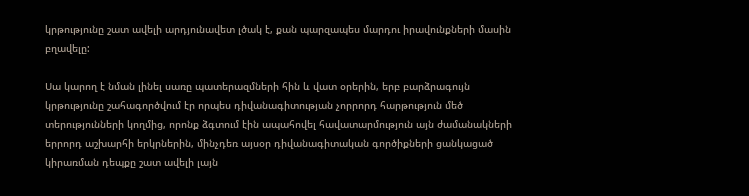կրթությունը շատ ավելի արդյունավետ լծակ է, քան պարզապես մարդու իրավունքների մասին բղավելը:

Սա կարող է նման լինել սառը պատերազմների հին և վատ օրերին, երբ բարձրագույն կրթությունը շահագործվում էր որպես դիվանագիտության չորրորդ հարթություն մեծ տերությունների կողմից, որոնք ձգտում էին ապահովել հավատարմություն այն ժամանակների երրորդ աշխարհի երկրներին, մինչդեռ այսօր դիվանագիտական գործիքների ցանկացած կիրառման դեպքը շատ ավելի լայն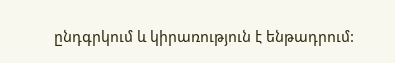ընդգրկում և կիրառություն է ենթադրում: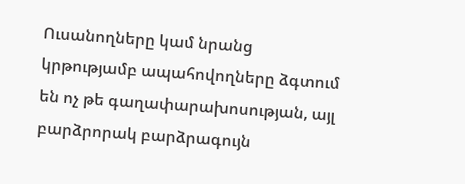Ուսանողները կամ նրանց կրթությամբ ապահովողները ձգտում են ոչ թե գաղափարախոսության, այլ բարձրորակ բարձրագույն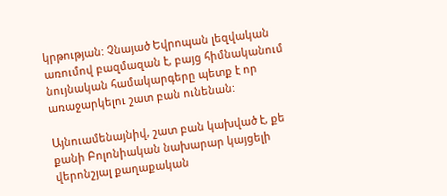կրթության: Չնայած Եվրոպան լեզվական առումով բազմազան է, բայց հիմնականում նույնական համակարգերը պետք է որ առաջարկելու շատ բան ունենան:

Այնուամենայնիվ, շատ բան կախված է, քե քանի Բոլոնիական նախարար կայցելի վերոնշյալ քաղաքական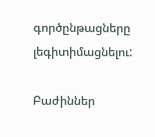գործընթացները լեգիտիմացնելու:

Բաժիններ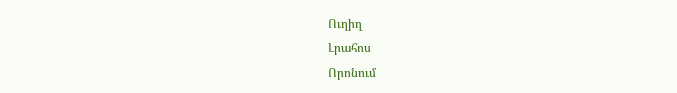Ուղիղ
Լրահոս
Որոնում